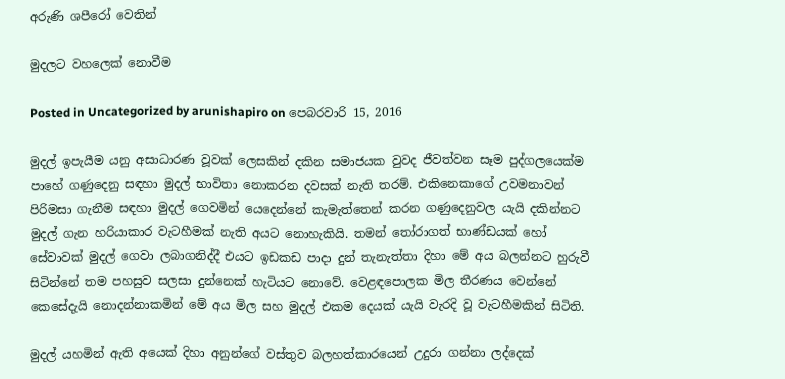අරුණි ශපීරෝ‍ වෙතින්

මුදලට වහලෙක් නොවීම

Posted in Uncategorized by arunishapiro on පෙබරවාරි 15, 2016

මුදල් ඉපැයීම යනු අසාධාරණ වූවක් ලෙසකින් දකින සමාජයක වුවද ජීවත්වන සෑම පුද්ගලයෙක්ම පාහේ ගණුදෙනු සඳහා මුදල් භාවිතා නොකරන දවසක් නැති තරම්. එකිනෙකාගේ උවමනාවන් පිරිමසා ගැනීම සඳහා මුදල් ගෙවමින් යෙදෙන්නේ කැමැත්තෙන් කරන ගණුදෙනුවල යැයි දකින්නට මුදල් ගැන හරියාකාර වැටහීමක් නැති අයට නොහැකියි. තමන් තෝරාගත් භාණ්ඩයක් හෝ සේවාවක් මුදල් ගෙවා ලබාගනිද්දී එයට ඉඩකඩ පාදා දුන් තැනැත්තා දිහා මේ අය බලන්නට හුරුවී සිටින්නේ තම පහසුව සලසා දුන්නෙක් හැටියට නොවේ. වෙළඳපොලක මිල තීරණය වෙන්නේ කෙසේදැයි නොදන්නාකමින් මේ අය මිල සහ මුදල් එකම දෙයක් යැයි වැරදි වූ වැටහීමකින් සිටිති.

මුදල් යහමින් ඇති අයෙක් දිහා අනුන්ගේ වස්තුව බලහත්කාරයෙන් උදුරා ගන්නා ලද්දෙක්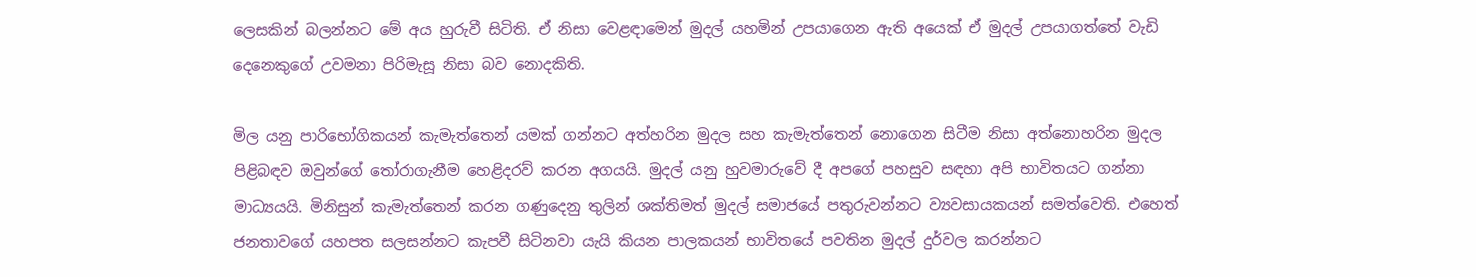ලෙසකින් බලන්නට මේ අය හුරුවී සිටිති. ඒ නිසා වෙළඳාමෙන් මුදල් යහමින් උපයාගෙන ඇති අයෙක් ඒ මුදල් උපයාගත්තේ වැඩි දෙනෙකුගේ උවමනා පිරිමැසූ නිසා බව නොදකිති.

මිල යනු පාරිභෝගිකයන් කැමැත්තෙන් යමක් ගන්නට අත්හරින මුදල සහ කැමැත්තෙන් නොගෙන සිටීම නිසා අත්නොහරින මුදල පිළිබඳව ඔවුන්ගේ තෝරාගැනීම හෙළිදරව් කරන අගයයි. මුදල් යනු හුවමාරුවේ දී අපගේ පහසුව සඳහා අපි භාවිතයට ගන්නා මාධ්‍යයයි. මිනිසුන් කැමැත්තෙන් කරන ගණුදෙනු තුලින් ශක්තිමත් මුදල් සමාජයේ පතුරුවන්නට ව්‍යවසායකයන් සමත්වෙති. එහෙත් ජනතාවගේ යහපත සලසන්නට කැපවී සිටිනවා යැයි කියන පාලකයන් භාවිතයේ පවතින මුදල් දුර්වල කරන්නට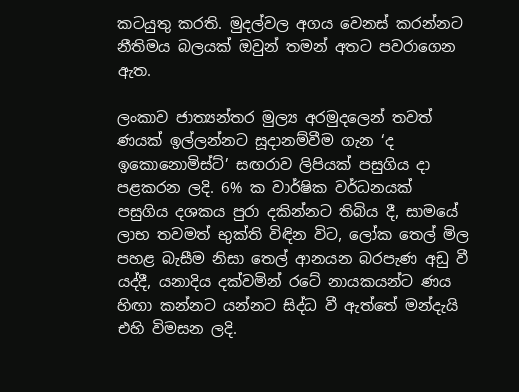කටයුතු කරති. මුදල්වල අගය වෙනස් කරන්නට නීතිමය බලයක් ඔවුන් තමන් අතට පවරාගෙන ඇත.

ලංකාව ජාත්‍යන්තර මුල්‍ය අරමුදලෙන් තවත් ණයක් ඉල්ලන්නට සූදානම්වීම ගැන ‘ද ඉකොනොමිස්ට්’ සඟරාව ලිපියක් පසුගිය දා පළකරන ලදි. 6% ක වාර්ෂික වර්ධනයක් පසුගිය දශකය පුරා දකින්නට තිබිය දී, සාමයේ ලාභ තවමත් භුක්ති විඳින විට, ලෝක තෙල් මිල පහළ බැසීම නිසා තෙල් ආනයන බරපැණ අඩු වී යද්දී, යනාදිය දක්වමින් රටේ නායකයන්ට ණය හිඟා කන්නට යන්නට සිද්ධ වී ඇත්තේ මන්දැයි එහි විමසන ලදි.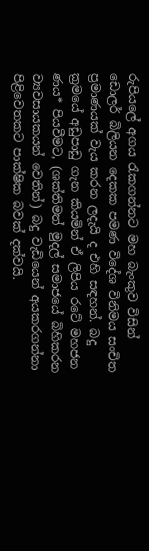රුපියලේ අගය රැකගන්නට මහ බැංකුව විසින් ඩොලර් බිලියන දෙකක පමණ විදේශ විනිමය සංචිත ප්‍රමාණයක් වැය කරන ලදැයි ද එහි සඳහන්. බදු ක්‍රමයේ අඩුපාඩු ගැන කියමින් ඒ ලිපිය රටේ මහජන ණය* පියවීමට, (ශක්තිමත් මුදල් සමාජයේ බිහිකරන ව්‍යවසායකයන් වෙතින්) බදු වැඩියෙන් අයකරගන්නා පිළිවෙතකට පාක්ෂික බවක් දක්වයි.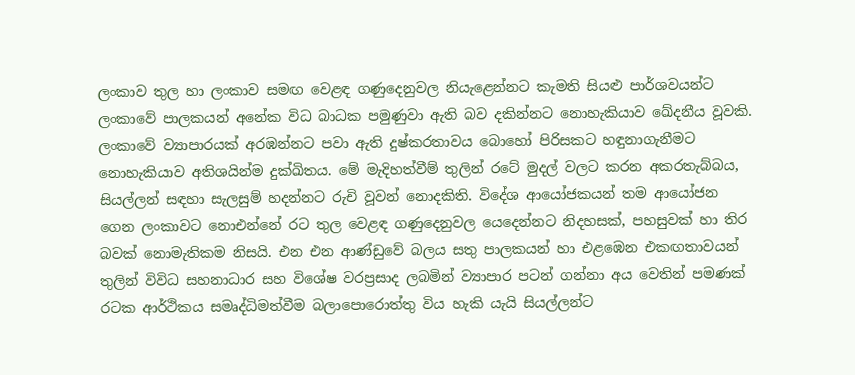ලංකාව තුල හා ලංකාව සමඟ වෙළඳ ගණුදෙනුවල නියැළෙන්නට කැමති සියළු පාර්ශවයන්ට ලංකාවේ පාලකයන් අනේක විධ බාධක පමුණුවා ඇති බව දකින්නට නොහැකියාව ඛේදනීය වූවකි. ලංකාවේ ව්‍යාපාරයක් අරඹන්නට පවා ඇති දුෂ්කරතාවය බොහෝ පිරිසකට හඳුනාගැනීමට නොහැකියාව අතිශයින්ම දුක්ඛිතය. මේ මැදිහත්වීම් තුලින් රටේ මුදල් වලට කරන අකරතැබ්බය, සියල්ලන් සඳහා සැලසුම් හදන්නට රුචි වූවන් නොදකිති. විදේශ ආයෝජකයන් තම ආයෝජන ගෙන ලංකාවට නොඑන්නේ රට තුල වෙළඳ ගණුදෙනුවල යෙදෙන්නට නිදහසක්, පහසුවක් හා තිර බවක් නොමැතිකම නිසයි. එන එන ආණ්ඩුවේ බලය සතු පාලකයන් හා එළඹෙන එකඟතාවයන් තුලින් විවිධ සහනාධාර සහ විශේෂ වරප්‍රසාද ලබමින් ව්‍යාපාර පටන් ගන්නා අය වෙතින් පමණක් රටක ආර්ථිකය සමෘද්ධිමත්වීම බලාපොරොත්තු විය හැකි යැයි සියල්ලන්ට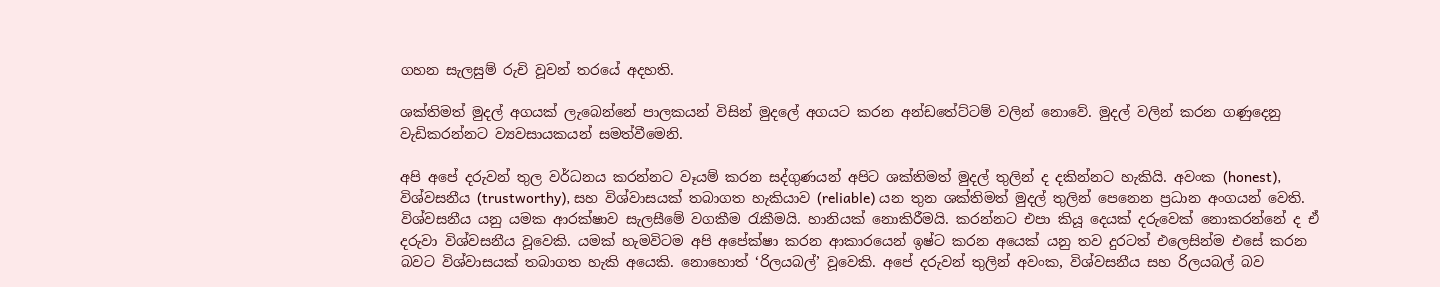ගහන සැලසුම් රුචි වූවන් තරයේ අදහති.

ශක්තිමත් මුදල් අගයක් ලැබෙන්නේ පාලකයන් විසින් මුදලේ අගයට කරන අන්ඩතේට්ටම් වලින් නොවේ. මුදල් වලින් කරන ගණුදෙනු වැඩිකරන්නට ව්‍යවසායකයන් සමත්වීමෙනි.

අපි අපේ දරුවන් තුල වර්ධනය කරන්නට වෑයම් කරන සද්ගුණයන් අපිට ශක්තිමත් මුදල් තුලින් ද දකින්නට හැකියි. අවංක (honest), විශ්වසනීය (trustworthy), සහ විශ්වාසයක් තබාගත හැකියාව (reliable) යන තුන ශක්තිමත් මුදල් තුලින් පෙනෙන ප්‍රධාන අංගයන් වෙති. විශ්වසනීය යනු යමක ආරක්ෂාව සැලසීමේ වගකීම රැකීමයි. හානියක් නොකිරීමයි. කරන්නට එපා කියූ දෙයක් දරුවෙක් නොකරන්නේ ද ඒ දරුවා විශ්වසනීය වූවෙකි. යමක් හැමවිටම අපි අපේක්ෂා කරන ආකාරයෙන් ඉෂ්ට කරන අයෙක් යනු තව දුරටත් එලෙසින්ම එසේ කරන බවට විශ්වාසයක් තබාගත හැකි අයෙකි. නොහොත් ‘රිලයබල්’ වූවෙකි. අපේ දරුවන් තුලින් අවංක, විශ්වසනීය සහ රිලයබල් බව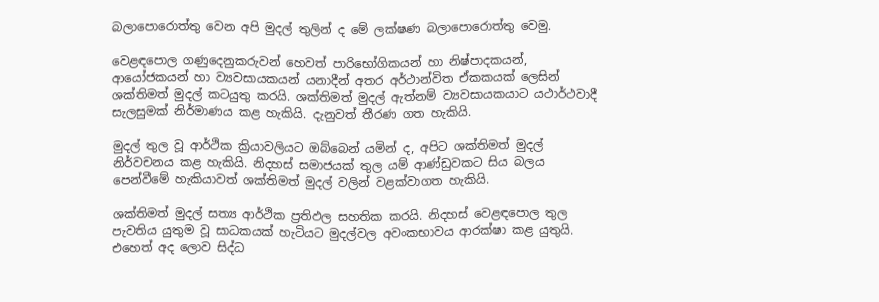බලාපොරොත්තු වෙන අපි මුදල් තුලින් ද මේ ලක්ෂණ බලාපොරොත්තු වෙමු.

වෙළඳපොල ගණුදෙනුකරුවන් හෙවත් පාරිභෝගිකයන් හා නිෂ්පාදකයන්, ආයෝජකයන් හා ව්‍යවසායකයන් යනාදීන් අතර අර්ථාන්විත ඒකකයක් ලෙසින් ශක්තිමත් මුදල් කටයුතු කරයි. ශක්තිමත් මුදල් ඇත්නම් ව්‍යවසායකයාට යථාර්ථවාදී සැලසුමක් නිර්මාණය කළ හැකියි. දැනුවත් තීරණ ගත හැකියි.

මුදල් තුල වූ ආර්ථික ක්‍රියාවලියට ඔබ්බෙන් යමින් ද, අපිට ශක්තිමත් මුදල් නිර්වචනය කළ හැකියි. නිදහස් සමාජයක් තුල යම් ආණ්ඩුවකට සිය බලය පෙන්වීමේ හැකියාවත් ශක්තිමත් මුදල් වලින් වළක්වාගත හැකියි.

ශක්තිමත් මුදල් සත්‍ය ආර්ථික ප්‍රතිඵල සහතික කරයි. නිදහස් වෙළඳපොල තුල පැවතිය යුතුම වූ සාධකයක් හැටියට මුදල්වල අවංකභාවය ආරක්ෂා කළ යුතුයි. එහෙත් අද ලොව සිද්ධ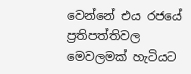වෙන්නේ එය රජයේ ප්‍රතිපත්තිවල මෙවලමක් හැටියට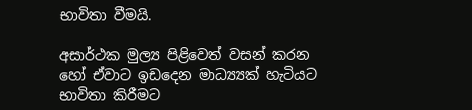භාවිතා වීමයි.

අසාර්ථක මුල්‍ය පිළිවෙත් වසන් කරන හෝ ඒවාට ඉඩදෙන මාධ්‍ය්‍යක් හැටියට භාවිතා කිරීමට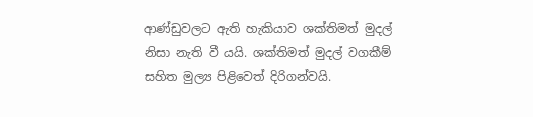ආණ්ඩුවලට ඇති හැකියාව ශක්තිමත් මුදල් නිසා නැති වී යයි. ශක්තිමත් මුදල් වගකීම් සහිත මුල්‍ය පිළිවෙත් දිරිගන්වයි.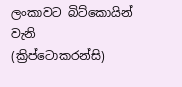ලංකාවට බිට්කොයින් වැනි (ක්‍රිප්ටොකරන්සි)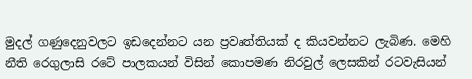මුදල් ගණුදෙනුවලට ඉඩදෙන්නට යන ප්‍රවෘත්තියක් ද කියවන්නට ලැබිණ. මෙහි නීති රෙගුලාසි රටේ පාලකයන් විසින් කොපමණ නිරවුල් ලෙසකින් රටවැසියන්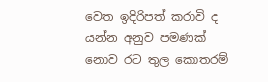වෙත ඉදිරිපත් කරාවි ද යන්න අනුව පමණක් නොව රට තුල කොතරම්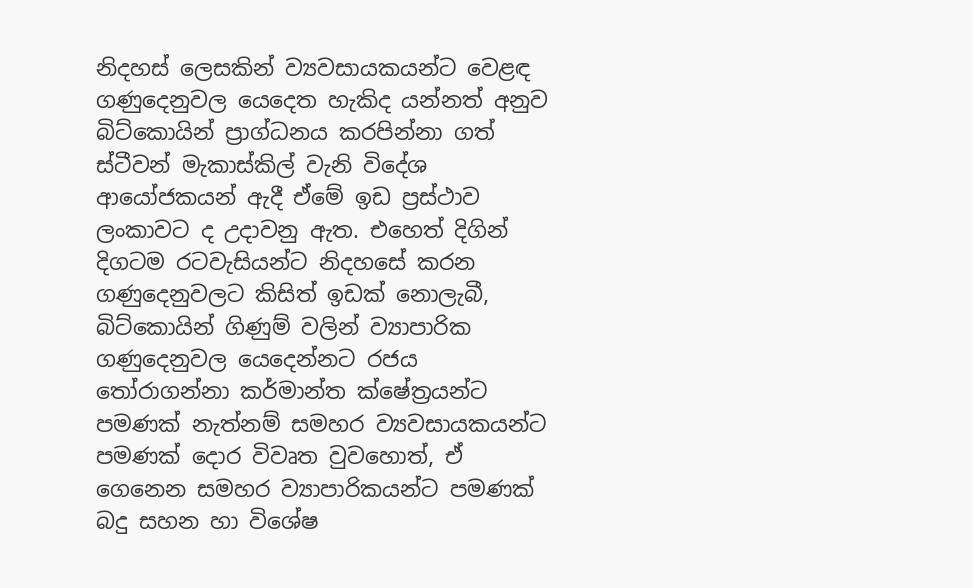නිදහස් ලෙසකින් ව්‍යවසායකයන්ට වෙළඳ ගණුදෙනුවල යෙදෙත හැකිද යන්නත් අනුව බිට්කොයින් ප්‍රාග්ධනය කරපින්නා ගත් ස්ටීවන් මැකාස්කිල් වැනි විදේශ ආයෝජකයන් ඇදී ඒමේ ඉඩ ප්‍රස්ථාව ලංකාවට ද උදාවනු ඇත. එහෙත් දිගින් දිගටම රටවැසියන්ට නිදහසේ කරන ගණුදෙනුවලට කිසිත් ඉඩක් නොලැබී, බිට්කොයින් ගිණුම් වලින් ව්‍යාපාරික ගණුදෙනුවල යෙදෙන්නට රජය තෝරාගන්නා කර්මාන්ත ක්ෂේත්‍රයන්ට පමණක් නැත්නම් සමහර ව්‍යවසායකයන්ට පමණක් දොර විවෘත වුවහොත්, ඒ ගෙනෙන සමහර ව්‍යාපාරිකයන්ට පමණක් බදු සහන හා විශේෂ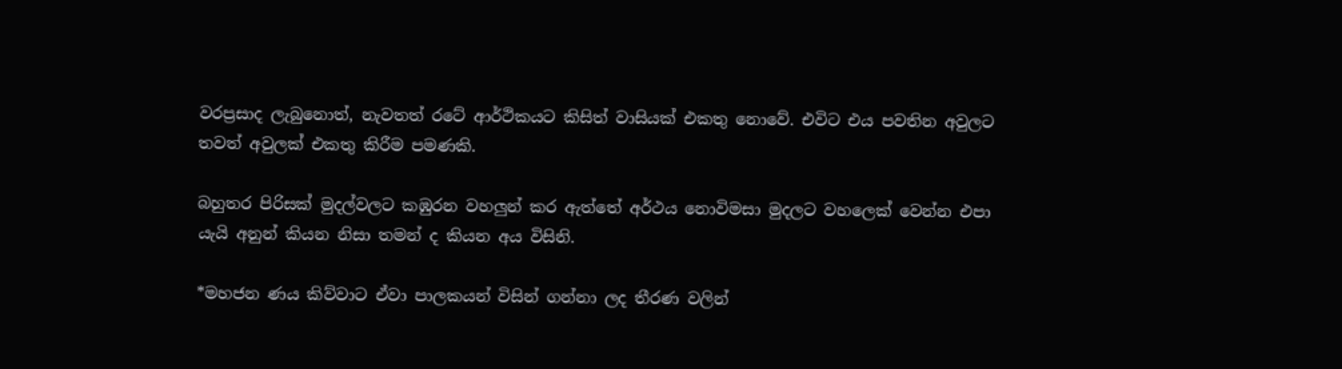වරප්‍රසාද ලැබුනොත්, නැවතත් රටේ ආර්ථිකයට කිසිත් වාසියක් එකතු නොවේ. එවිට එය පවතින අවුලට තවත් අවුලක් එකතු කිරීම පමණකි.

බහුතර පිරිසක් මුදල්වලට කඹුරන වහලුන් කර ඇත්තේ අර්ථය නොවිමසා මුදලට වහලෙක් වෙන්න එපා යැයි අනුන් කියන නිසා තමන් ද කියන අය විසිනි.

*මහජන ණය කිව්වාට ඒවා පාලකයන් විසින් ගන්නා ලද තීරණ වලින්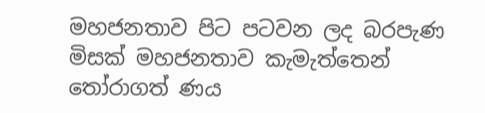මහජනතාව පිට පටවන ලද බරපැණ මිසක් මහජනතාව කැමැත්තෙන් තෝරාගත් ණය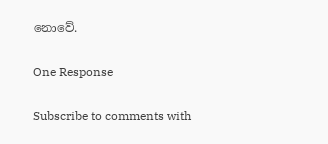නොවේ.

One Response

Subscribe to comments with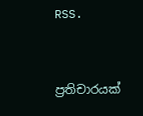RSS.


ප්‍රතිචාරයක්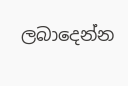ලබාදෙන්න